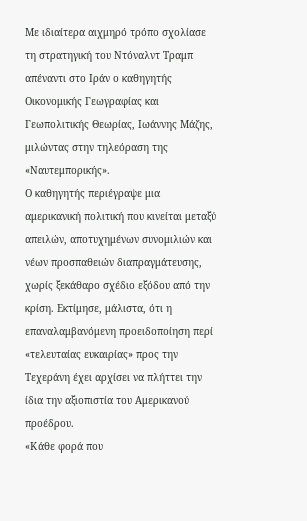Με ιδιαίτερα αιχμηρό τρόπο σχολίασε τη στρατηγική του Ντόναλντ Τραμπ απέναντι στο Ιράν ο καθηγητής Οικονομικής Γεωγραφίας και Γεωπολιτικής Θεωρίας, Ιωάννης Μάζης, μιλώντας στην τηλεόραση της «Ναυτεμπορικής».
Ο καθηγητής περιέγραψε μια αμερικανική πολιτική που κινείται μεταξύ απειλών, αποτυχημένων συνομιλιών και νέων προσπαθειών διαπραγμάτευσης, χωρίς ξεκάθαρο σχέδιο εξόδου από την κρίση. Εκτίμησε, μάλιστα, ότι η επαναλαμβανόμενη προειδοποίηση περί «τελευταίας ευκαιρίας» προς την Τεχεράνη έχει αρχίσει να πλήττει την ίδια την αξιοπιστία του Αμερικανού προέδρου.
«Κάθε φορά που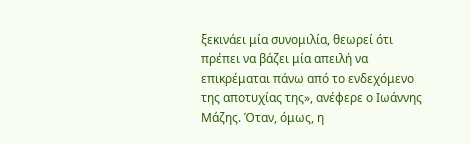ξεκινάει μία συνομιλία, θεωρεί ότι πρέπει να βάζει μία απειλή να επικρέμαται πάνω από το ενδεχόμενο της αποτυχίας της», ανέφερε ο Ιωάννης Μάζης. Όταν, όμως, η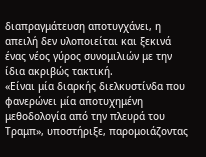διαπραγμάτευση αποτυγχάνει, η απειλή δεν υλοποιείται και ξεκινά ένας νέος γύρος συνομιλιών με την ίδια ακριβώς τακτική.
«Είναι μία διαρκής διελκυστίνδα που φανερώνει μία αποτυχημένη μεθοδολογία από την πλευρά του Τραμπ», υποστήριξε, παρομοιάζοντας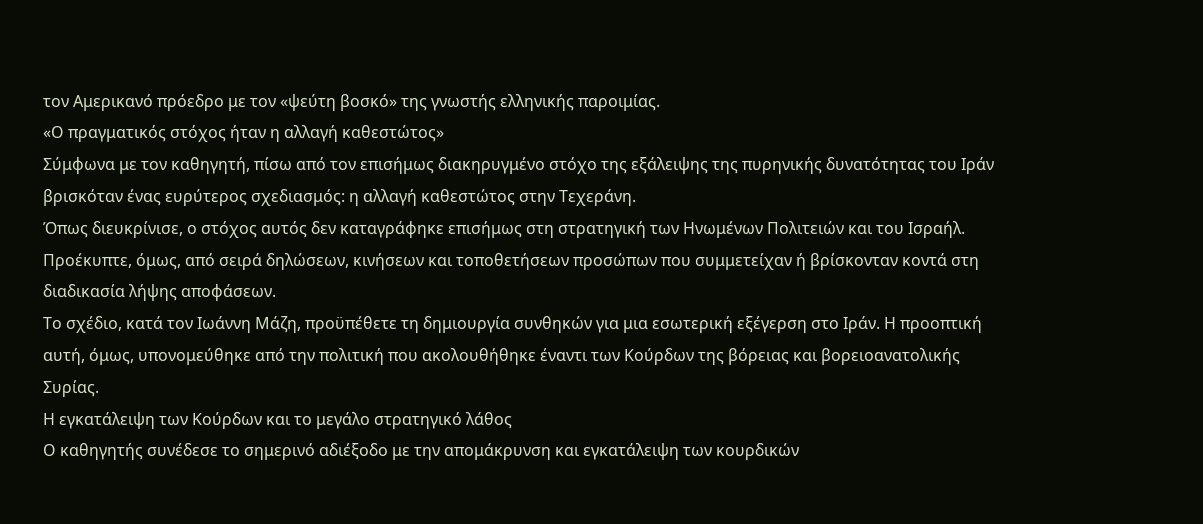τον Αμερικανό πρόεδρο με τον «ψεύτη βοσκό» της γνωστής ελληνικής παροιμίας.
«Ο πραγματικός στόχος ήταν η αλλαγή καθεστώτος»
Σύμφωνα με τον καθηγητή, πίσω από τον επισήμως διακηρυγμένο στόχο της εξάλειψης της πυρηνικής δυνατότητας του Ιράν βρισκόταν ένας ευρύτερος σχεδιασμός: η αλλαγή καθεστώτος στην Τεχεράνη.
Όπως διευκρίνισε, ο στόχος αυτός δεν καταγράφηκε επισήμως στη στρατηγική των Ηνωμένων Πολιτειών και του Ισραήλ. Προέκυπτε, όμως, από σειρά δηλώσεων, κινήσεων και τοποθετήσεων προσώπων που συμμετείχαν ή βρίσκονταν κοντά στη διαδικασία λήψης αποφάσεων.
Το σχέδιο, κατά τον Ιωάννη Μάζη, προϋπέθετε τη δημιουργία συνθηκών για μια εσωτερική εξέγερση στο Ιράν. Η προοπτική αυτή, όμως, υπονομεύθηκε από την πολιτική που ακολουθήθηκε έναντι των Κούρδων της βόρειας και βορειοανατολικής Συρίας.
Η εγκατάλειψη των Κούρδων και το μεγάλο στρατηγικό λάθος
Ο καθηγητής συνέδεσε το σημερινό αδιέξοδο με την απομάκρυνση και εγκατάλειψη των κουρδικών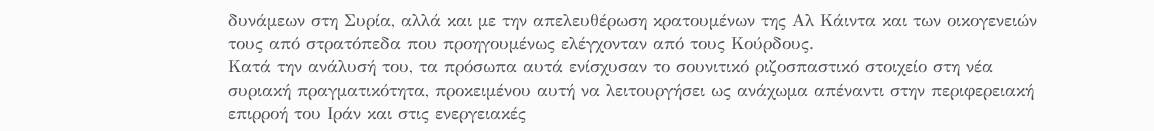δυνάμεων στη Συρία, αλλά και με την απελευθέρωση κρατουμένων της Αλ Κάιντα και των οικογενειών τους από στρατόπεδα που προηγουμένως ελέγχονταν από τους Κούρδους.
Κατά την ανάλυσή του, τα πρόσωπα αυτά ενίσχυσαν το σουνιτικό ριζοσπαστικό στοιχείο στη νέα συριακή πραγματικότητα, προκειμένου αυτή να λειτουργήσει ως ανάχωμα απέναντι στην περιφερειακή επιρροή του Ιράν και στις ενεργειακές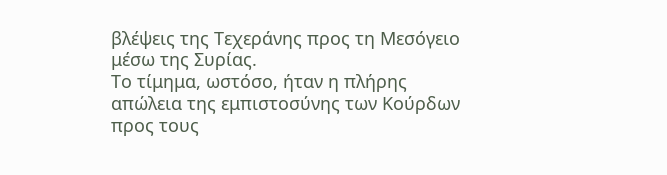βλέψεις της Τεχεράνης προς τη Μεσόγειο μέσω της Συρίας.
Το τίμημα, ωστόσο, ήταν η πλήρης απώλεια της εμπιστοσύνης των Κούρδων προς τους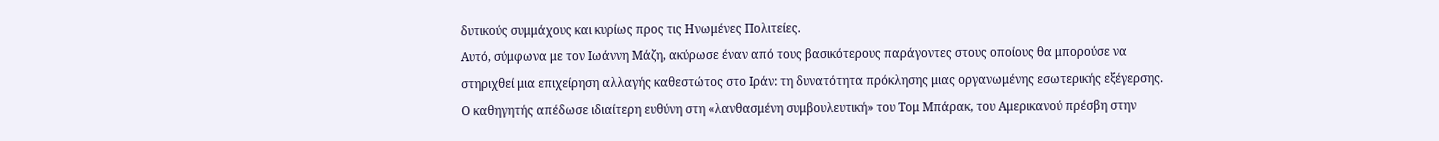δυτικούς συμμάχους και κυρίως προς τις Ηνωμένες Πολιτείες.
Αυτό, σύμφωνα με τον Ιωάννη Μάζη, ακύρωσε έναν από τους βασικότερους παράγοντες στους οποίους θα μπορούσε να στηριχθεί μια επιχείρηση αλλαγής καθεστώτος στο Ιράν: τη δυνατότητα πρόκλησης μιας οργανωμένης εσωτερικής εξέγερσης.
Ο καθηγητής απέδωσε ιδιαίτερη ευθύνη στη «λανθασμένη συμβουλευτική» του Τομ Μπάρακ, του Αμερικανού πρέσβη στην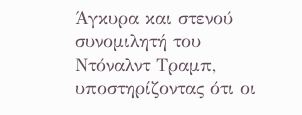Άγκυρα και στενού συνομιλητή του Ντόναλντ Τραμπ, υποστηρίζοντας ότι οι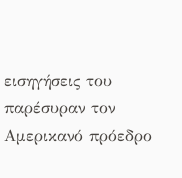εισηγήσεις του παρέσυραν τον Αμερικανό πρόεδρο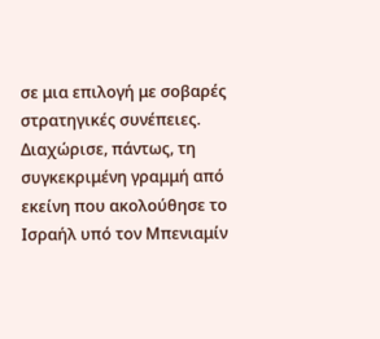σε μια επιλογή με σοβαρές στρατηγικές συνέπειες.
Διαχώρισε, πάντως, τη συγκεκριμένη γραμμή από εκείνη που ακολούθησε το Ισραήλ υπό τον Μπενιαμίν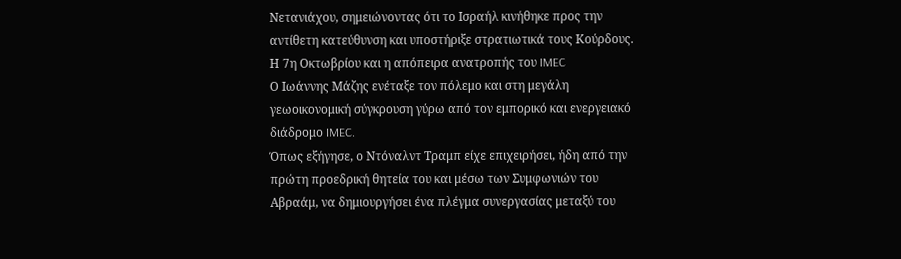Νετανιάχου, σημειώνοντας ότι το Ισραήλ κινήθηκε προς την αντίθετη κατεύθυνση και υποστήριξε στρατιωτικά τους Κούρδους.
Η 7η Οκτωβρίου και η απόπειρα ανατροπής του IMEC
Ο Ιωάννης Μάζης ενέταξε τον πόλεμο και στη μεγάλη γεωοικονομική σύγκρουση γύρω από τον εμπορικό και ενεργειακό διάδρομο IMEC.
Όπως εξήγησε, ο Ντόναλντ Τραμπ είχε επιχειρήσει, ήδη από την πρώτη προεδρική θητεία του και μέσω των Συμφωνιών του Αβραάμ, να δημιουργήσει ένα πλέγμα συνεργασίας μεταξύ του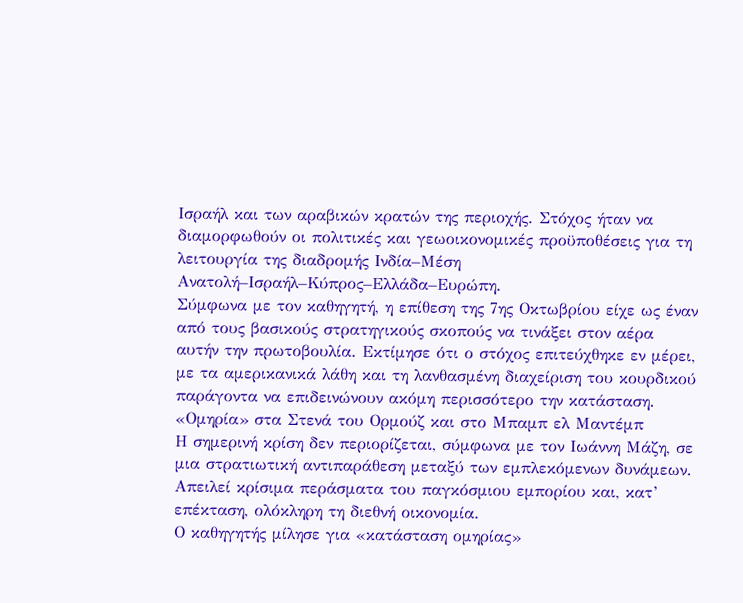Ισραήλ και των αραβικών κρατών της περιοχής. Στόχος ήταν να διαμορφωθούν οι πολιτικές και γεωοικονομικές προϋποθέσεις για τη λειτουργία της διαδρομής Ινδία–Μέση Ανατολή–Ισραήλ–Κύπρος–Ελλάδα–Ευρώπη.
Σύμφωνα με τον καθηγητή, η επίθεση της 7ης Οκτωβρίου είχε ως έναν από τους βασικούς στρατηγικούς σκοπούς να τινάξει στον αέρα αυτήν την πρωτοβουλία. Εκτίμησε ότι ο στόχος επιτεύχθηκε εν μέρει, με τα αμερικανικά λάθη και τη λανθασμένη διαχείριση του κουρδικού παράγοντα να επιδεινώνουν ακόμη περισσότερο την κατάσταση.
«Ομηρία» στα Στενά του Ορμούζ και στο Μπαμπ ελ Μαντέμπ
Η σημερινή κρίση δεν περιορίζεται, σύμφωνα με τον Ιωάννη Μάζη, σε μια στρατιωτική αντιπαράθεση μεταξύ των εμπλεκόμενων δυνάμεων. Απειλεί κρίσιμα περάσματα του παγκόσμιου εμπορίου και, κατ’ επέκταση, ολόκληρη τη διεθνή οικονομία.
Ο καθηγητής μίλησε για «κατάσταση ομηρίας»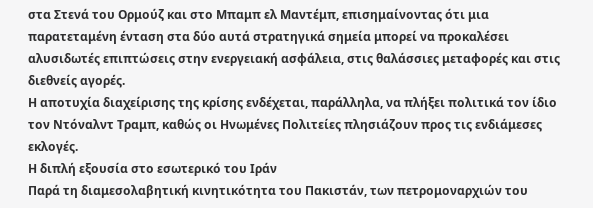στα Στενά του Ορμούζ και στο Μπαμπ ελ Μαντέμπ, επισημαίνοντας ότι μια παρατεταμένη ένταση στα δύο αυτά στρατηγικά σημεία μπορεί να προκαλέσει αλυσιδωτές επιπτώσεις στην ενεργειακή ασφάλεια, στις θαλάσσιες μεταφορές και στις διεθνείς αγορές.
Η αποτυχία διαχείρισης της κρίσης ενδέχεται, παράλληλα, να πλήξει πολιτικά τον ίδιο τον Ντόναλντ Τραμπ, καθώς οι Ηνωμένες Πολιτείες πλησιάζουν προς τις ενδιάμεσες εκλογές.
Η διπλή εξουσία στο εσωτερικό του Ιράν
Παρά τη διαμεσολαβητική κινητικότητα του Πακιστάν, των πετρομοναρχιών του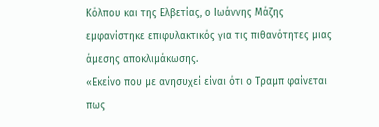Κόλπου και της Ελβετίας, ο Ιωάννης Μάζης εμφανίστηκε επιφυλακτικός για τις πιθανότητες μιας άμεσης αποκλιμάκωσης.
«Εκείνο που με ανησυχεί είναι ότι ο Τραμπ φαίνεται πως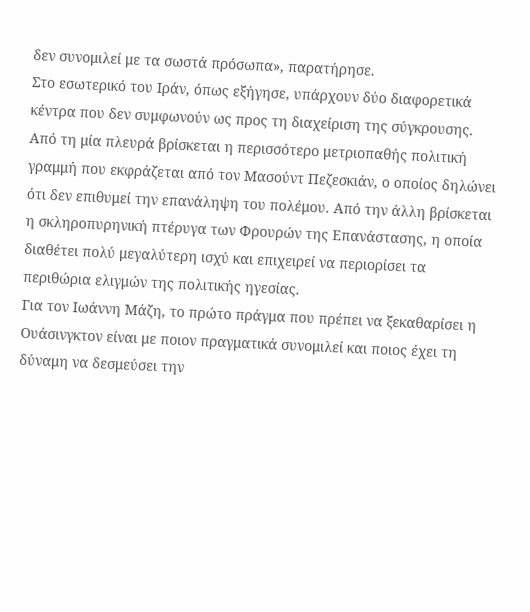δεν συνομιλεί με τα σωστά πρόσωπα», παρατήρησε.
Στο εσωτερικό του Ιράν, όπως εξήγησε, υπάρχουν δύο διαφορετικά κέντρα που δεν συμφωνούν ως προς τη διαχείριση της σύγκρουσης. Από τη μία πλευρά βρίσκεται η περισσότερο μετριοπαθής πολιτική γραμμή που εκφράζεται από τον Μασούντ Πεζεσκιάν, ο οποίος δηλώνει ότι δεν επιθυμεί την επανάληψη του πολέμου. Από την άλλη βρίσκεται η σκληροπυρηνική πτέρυγα των Φρουρών της Επανάστασης, η οποία διαθέτει πολύ μεγαλύτερη ισχύ και επιχειρεί να περιορίσει τα περιθώρια ελιγμών της πολιτικής ηγεσίας.
Για τον Ιωάννη Μάζη, το πρώτο πράγμα που πρέπει να ξεκαθαρίσει η Ουάσινγκτον είναι με ποιον πραγματικά συνομιλεί και ποιος έχει τη δύναμη να δεσμεύσει την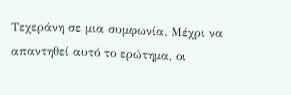Τεχεράνη σε μια συμφωνία. Μέχρι να απαντηθεί αυτό το ερώτημα, οι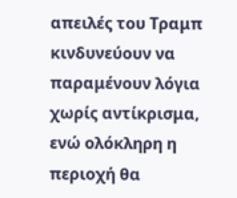απειλές του Τραμπ κινδυνεύουν να παραμένουν λόγια χωρίς αντίκρισμα, ενώ ολόκληρη η περιοχή θα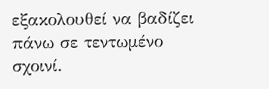εξακολουθεί να βαδίζει πάνω σε τεντωμένο σχοινί.